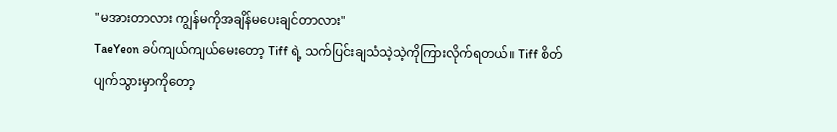"မအားတာလား ကျွန်မကိုအချိန်မပေးချင်တာလား"
TaeYeon ခပ်ကျယ်ကျယ်မေးတော့ Tiff ရဲ့ သက်ပြင်းချသံသဲ့သဲ့ကိုကြားလိုက်ရတယ်။ Tiff စိတ်ပျက်သွားမှာကိုတော့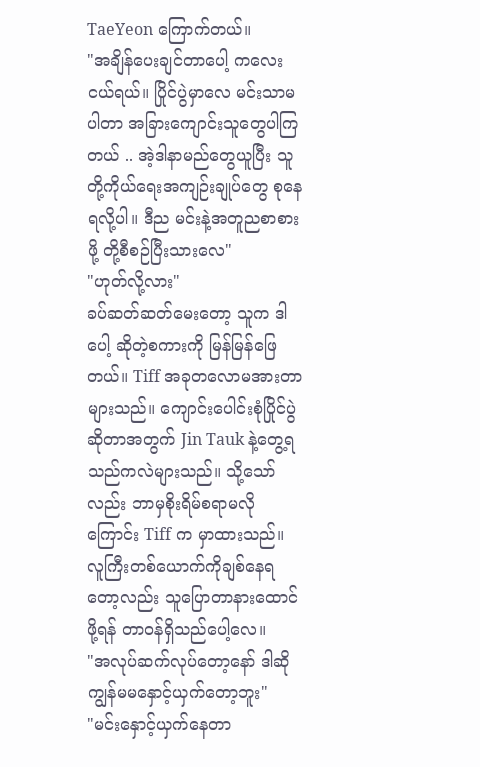TaeYeon ကြောက်တယ်။
"အချိန်ပေးချင်တာပေါ့ ကလေးငယ်ရယ်။ ပြိုင်ပွဲမှာလေ မင်းသာမပါတာ အခြားကျောင်းသူတွေပါကြတယ် .. အဲ့ဒါနာမည်တွေယူပြီး သူတို့ကိုယ်ရေးအကျဉ်းချုပ်တွေ စုနေရလို့ပါ။ ဒီည မင်းနဲ့အတူညစာစားဖို့ တို့စီစဉ်ပြီးသားလေ"
"ဟုတ်လို့လား"
ခပ်ဆတ်ဆတ်မေးတော့ သူက ဒါပေါ့ ဆိုတဲ့စကားကို မြန်မြန်ဖြေတယ်။ Tiff အခုတလောမအားတာများသည်။ ကျောင်းပေါင်းစုံပြိုင်ပွဲဆိုတာအတွက် Jin Tauk နဲ့တွေ့ရသည်ကလဲများသည်။ သို့သော်လည်း ဘာမှစိုးရိမ်စရာမလိုကြောင်း Tiff က မှာထားသည်။ လူကြီးတစ်ယောက်ကိုချစ်နေရတော့လည်း သူပြောတာနားထောင်ဖို့ရန် တာဝန်ရှိသည်ပေါ့လေ။
"အလုပ်ဆက်လုပ်တော့နော် ဒါဆို ကျွန်မမနှောင့်ယှက်တော့ဘူး"
"မင်းနှောင့်ယှက်နေတာ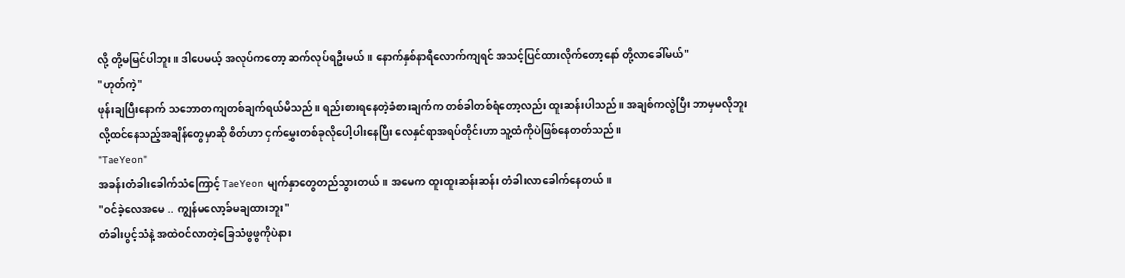လို့ တို့မမြင်ပါဘူး။ ဒါပေမယ့် အလုပ်ကတော့ ဆက်လုပ်ရဦးမယ်။ နောက်နှစ်နာရီလောက်ကျရင် အသင့်ပြင်ထားလိုက်တော့နော် တို့လာခေါ်မယ်"
"ဟုတ်ကဲ့"
ဖုန်းချပြီးနောက် သဘောတကျတစ်ချက်ရယ်မိသည်။ ရည်းစားရနေတဲ့ခံစားချက်က တစ်ခါတစ်ရံတော့လည်း ထူးဆန်းပါသည်။ အချစ်ကလွဲပြီး ဘာမှမလိုဘူးလို့ထင်နေသည့်အချိန်တွေမှာဆို စိတ်ဟာ ငှက်မွှေးတစ်ခုလိုပေါ့ပါးနေပြီး လေနှင်ရာအရပ်တိုင်းဟာ သူ့ထံကိုပဲဖြစ်နေတတ်သည်။
"TaeYeon"
အခန်းတံခါးခေါက်သံကြောင့် TaeYeon မျက်နှာတွေတည်သွားတယ်။ အမေက ထူးထူးဆန်းဆန်း တံခါးလာခေါက်နေတယ်။
"ဝင်ခဲ့လေအမေ .. ကျွန်မလော့ခ်မချထားဘူး"
တံခါးပွင့်သံနဲ့ အထဲဝင်လာတဲ့ခြေသံဖွဖွကိုပဲနား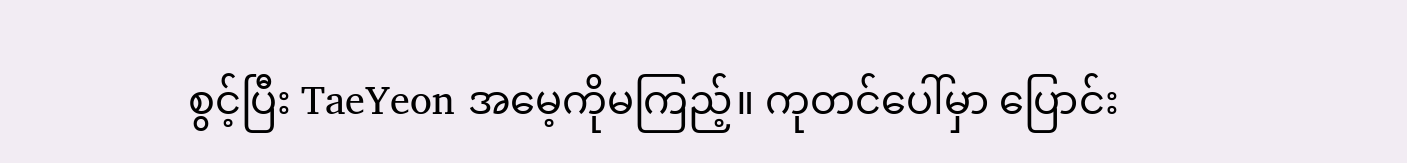စွင့်ပြီး TaeYeon အမေ့ကိုမကြည့်။ ကုတင်ပေါ်မှာ ပြောင်း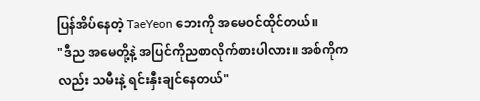ပြန်အိပ်နေတဲ့ TaeYeon ဘေးကို အမေဝင်ထိုင်တယ်။
"ဒီည အမေတို့နဲ့ အပြင်ကိုညစာလိုက်စားပါလား။ အစ်ကိုကလည်း သမီးနဲ့ ရင်းနှီးချင်နေတယ်"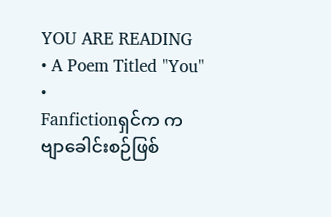YOU ARE READING
• A Poem Titled "You" •
Fanfictionရှင်က ကဗျာခေါင်းစဉ်ဖြစ်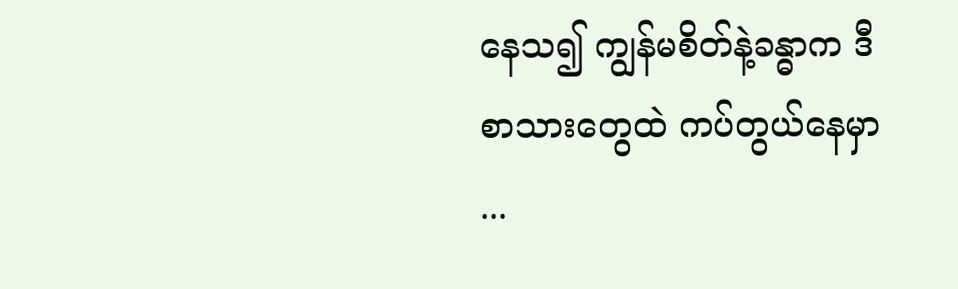နေသ၍ ကျွန်မစိတ်နဲ့ခန္ဓာက ဒီစာသားတွေထဲ ကပ်တွယ်နေမှာ ...